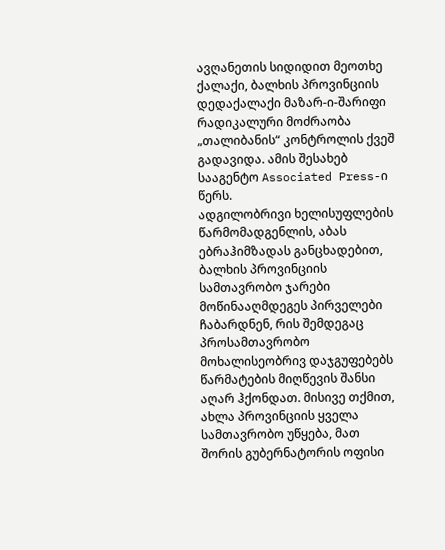ავღანეთის სიდიდით მეოთხე ქალაქი, ბალხის პროვინციის დედაქალაქი მაზარ-ი-შარიფი რადიკალური მოძრაობა „თალიბანის“ კონტროლის ქვეშ გადავიდა. ამის შესახებ სააგენტო Associated Press-ი წერს.
ადგილობრივი ხელისუფლების წარმომადგენლის, აბას ებრაჰიმზადას განცხადებით, ბალხის პროვინციის სამთავრობო ჯარები მოწინააღმდეგეს პირველები ჩაბარდნენ, რის შემდეგაც პროსამთავრობო მოხალისეობრივ დაჯგუფებებს წარმატების მიღწევის შანსი აღარ ჰქონდათ. მისივე თქმით, ახლა პროვინციის ყველა სამთავრობო უწყება, მათ შორის გუბერნატორის ოფისი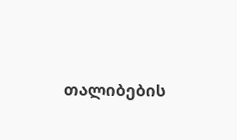თალიბების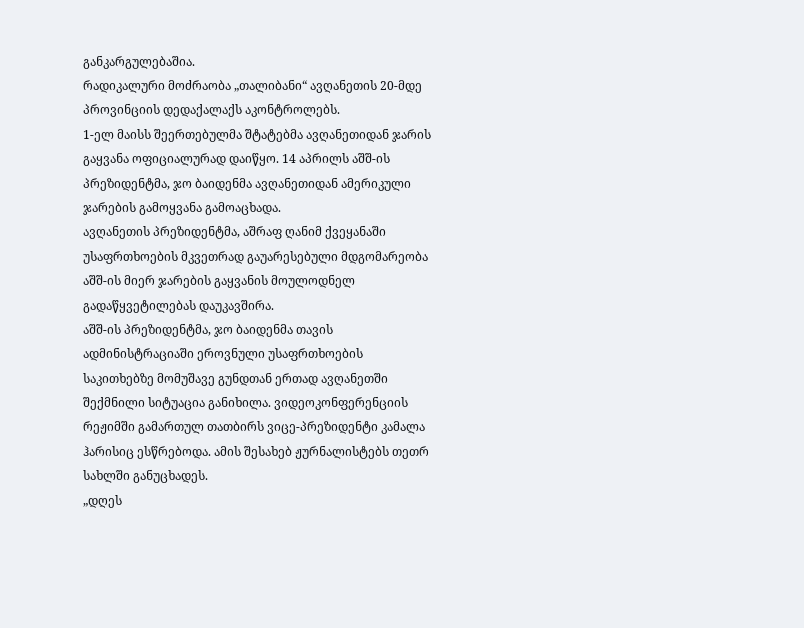განკარგულებაშია.
რადიკალური მოძრაობა „თალიბანი“ ავღანეთის 20-მდე პროვინციის დედაქალაქს აკონტროლებს.
1-ელ მაისს შეერთებულმა შტატებმა ავღანეთიდან ჯარის გაყვანა ოფიციალურად დაიწყო. 14 აპრილს აშშ-ის პრეზიდენტმა, ჯო ბაიდენმა ავღანეთიდან ამერიკული ჯარების გამოყვანა გამოაცხადა.
ავღანეთის პრეზიდენტმა, აშრაფ ღანიმ ქვეყანაში უსაფრთხოების მკვეთრად გაუარესებული მდგომარეობა აშშ-ის მიერ ჯარების გაყვანის მოულოდნელ გადაწყვეტილებას დაუკავშირა.
აშშ-ის პრეზიდენტმა, ჯო ბაიდენმა თავის ადმინისტრაციაში ეროვნული უსაფრთხოების საკითხებზე მომუშავე გუნდთან ერთად ავღანეთში შექმნილი სიტუაცია განიხილა. ვიდეოკონფერენციის რეჟიმში გამართულ თათბირს ვიცე-პრეზიდენტი კამალა ჰარისიც ესწრებოდა. ამის შესახებ ჟურნალისტებს თეთრ სახლში განუცხადეს.
„დღეს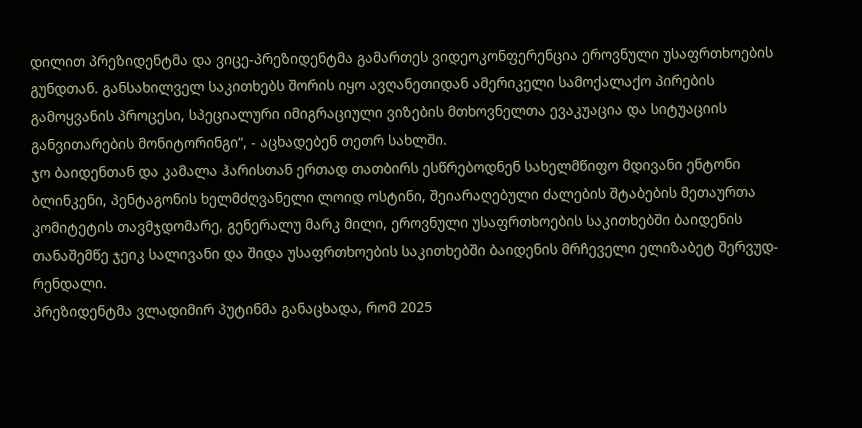დილით პრეზიდენტმა და ვიცე-პრეზიდენტმა გამართეს ვიდეოკონფერენცია ეროვნული უსაფრთხოების გუნდთან. განსახილველ საკითხებს შორის იყო ავღანეთიდან ამერიკელი სამოქალაქო პირების გამოყვანის პროცესი, სპეციალური იმიგრაციული ვიზების მთხოვნელთა ევაკუაცია და სიტუაციის განვითარების მონიტორინგი“, - აცხადებენ თეთრ სახლში.
ჯო ბაიდენთან და კამალა ჰარისთან ერთად თათბირს ესწრებოდნენ სახელმწიფო მდივანი ენტონი ბლინკენი, პენტაგონის ხელმძღვანელი ლოიდ ოსტინი, შეიარაღებული ძალების შტაბების მეთაურთა კომიტეტის თავმჯდომარე, გენერალუ მარკ მილი, ეროვნული უსაფრთხოების საკითხებში ბაიდენის თანაშემწე ჯეიკ სალივანი და შიდა უსაფრთხოების საკითხებში ბაიდენის მრჩეველი ელიზაბეტ შერვუდ-რენდალი.
პრეზიდენტმა ვლადიმირ პუტინმა განაცხადა, რომ 2025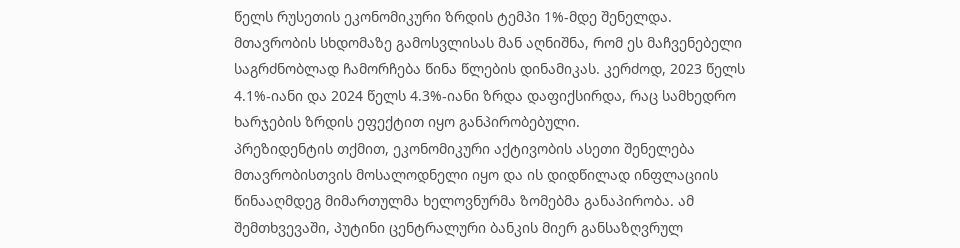წელს რუსეთის ეკონომიკური ზრდის ტემპი 1%-მდე შენელდა.
მთავრობის სხდომაზე გამოსვლისას მან აღნიშნა, რომ ეს მაჩვენებელი საგრძნობლად ჩამორჩება წინა წლების დინამიკას. კერძოდ, 2023 წელს 4.1%-იანი და 2024 წელს 4.3%-იანი ზრდა დაფიქსირდა, რაც სამხედრო ხარჯების ზრდის ეფექტით იყო განპირობებული.
პრეზიდენტის თქმით, ეკონომიკური აქტივობის ასეთი შენელება მთავრობისთვის მოსალოდნელი იყო და ის დიდწილად ინფლაციის წინააღმდეგ მიმართულმა ხელოვნურმა ზომებმა განაპირობა. ამ შემთხვევაში, პუტინი ცენტრალური ბანკის მიერ განსაზღვრულ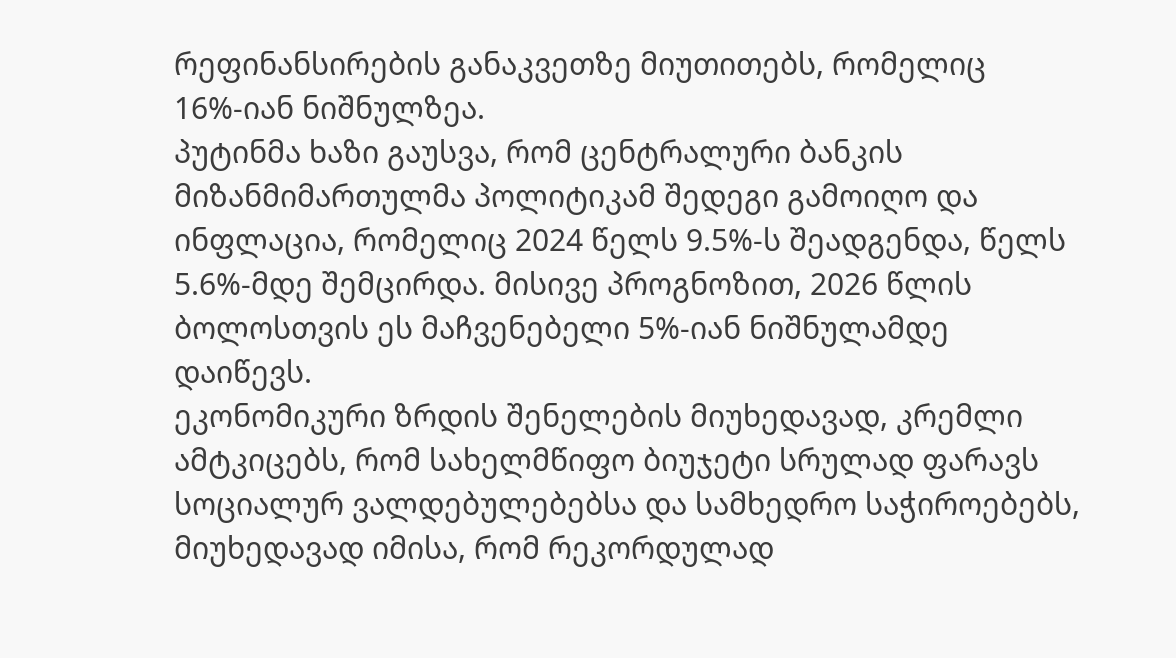რეფინანსირების განაკვეთზე მიუთითებს, რომელიც 16%-იან ნიშნულზეა.
პუტინმა ხაზი გაუსვა, რომ ცენტრალური ბანკის მიზანმიმართულმა პოლიტიკამ შედეგი გამოიღო და ინფლაცია, რომელიც 2024 წელს 9.5%-ს შეადგენდა, წელს 5.6%-მდე შემცირდა. მისივე პროგნოზით, 2026 წლის ბოლოსთვის ეს მაჩვენებელი 5%-იან ნიშნულამდე დაიწევს.
ეკონომიკური ზრდის შენელების მიუხედავად, კრემლი ამტკიცებს, რომ სახელმწიფო ბიუჯეტი სრულად ფარავს სოციალურ ვალდებულებებსა და სამხედრო საჭიროებებს, მიუხედავად იმისა, რომ რეკორდულად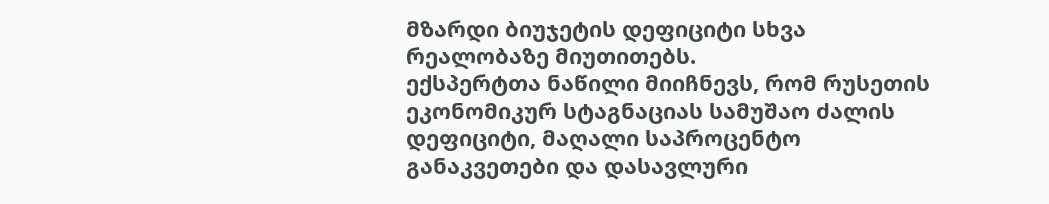მზარდი ბიუჯეტის დეფიციტი სხვა რეალობაზე მიუთითებს.
ექსპერტთა ნაწილი მიიჩნევს, რომ რუსეთის ეკონომიკურ სტაგნაციას სამუშაო ძალის დეფიციტი, მაღალი საპროცენტო განაკვეთები და დასავლური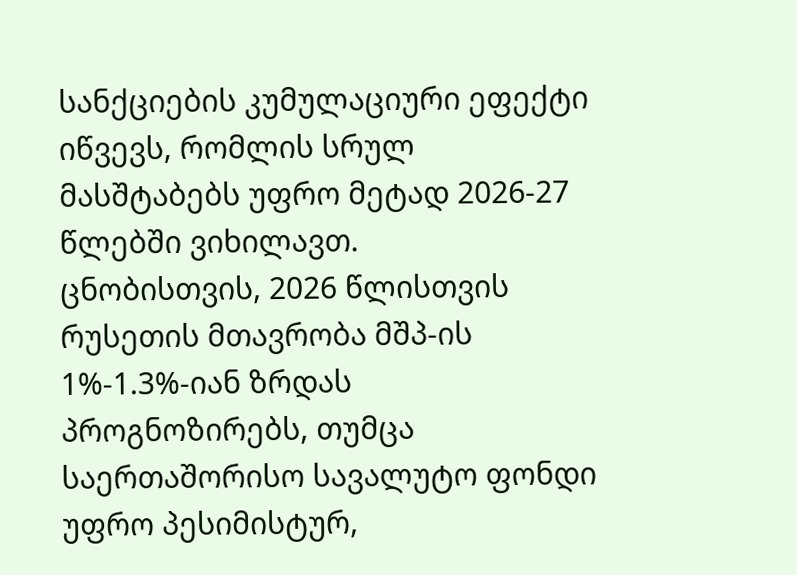სანქციების კუმულაციური ეფექტი იწვევს, რომლის სრულ მასშტაბებს უფრო მეტად 2026-27 წლებში ვიხილავთ.
ცნობისთვის, 2026 წლისთვის რუსეთის მთავრობა მშპ-ის 1%-1.3%-იან ზრდას პროგნოზირებს, თუმცა საერთაშორისო სავალუტო ფონდი უფრო პესიმისტურ,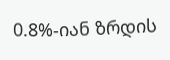0.8%-იან ზრდის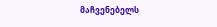მაჩვენებელს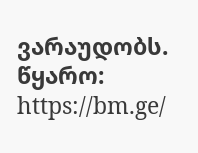ვარაუდობს.
წყარო: https://bm.ge/